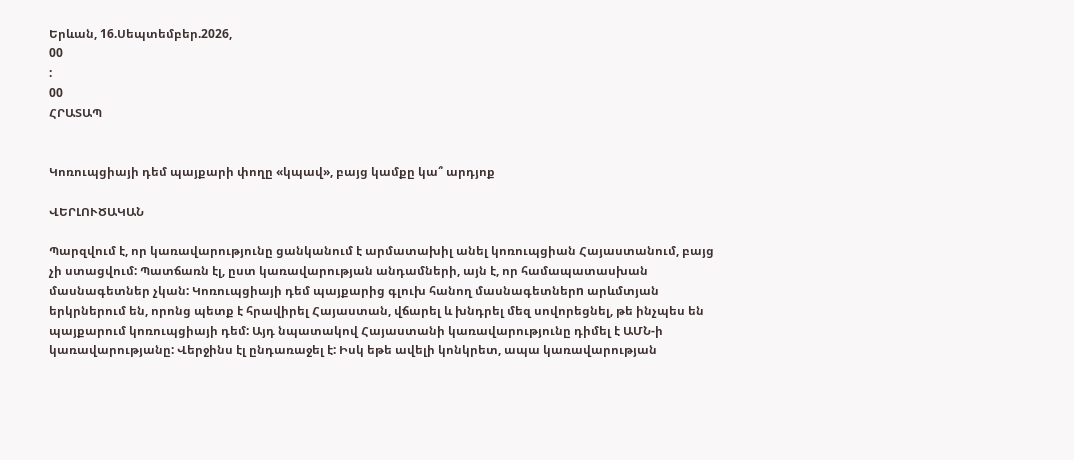Երևան, 16.Սեպտեմբեր.2026,
00
:
00
ՀՐԱՏԱՊ


Կոռուպցիայի դեմ պայքարի փողը «կպավ», բայց կամքը կա՞ արդյոք

ՎԵՐԼՈՒԾԱԿԱՆ

Պարզվում է, որ կառավարությունը ցանկանում է արմատախիլ անել կոռուպցիան Հայաստանում, բայց չի ստացվում: Պատճառն էլ, ըստ կառավարության անդամների, այն է, որ համապատասխան մասնագետներ չկան: Կոռուպցիայի դեմ պայքարից գլուխ հանող մասնագետներn արևմտյան երկրներում են, որոնց պետք է հրավիրել Հայաստան, վճարել և խնդրել մեզ սովորեցնել, թե ինչպես են պայքարում կոռուպցիայի դեմ: Այդ նպատակով Հայաստանի կառավարությունը դիմել է ԱՄՆ-ի կառավարությանը: Վերջինս էլ ընդառաջել է: Իսկ եթե ավելի կոնկրետ, ապա կառավարության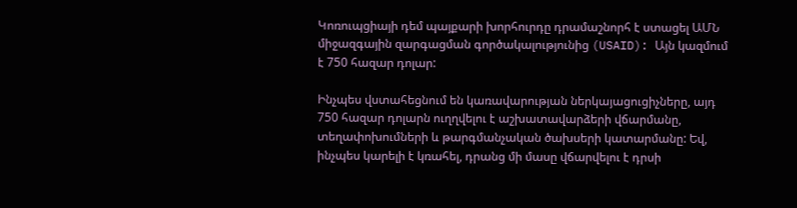Կոռուպցիայի դեմ պայքարի խորհուրդը դրամաշնորհ է ստացել ԱՄՆ միջազգային զարգացման գործակալությունից (USAID): Այն կազմում է 750 հազար դոլար:

Ինչպես վստահեցնում են կառավարության ներկայացուցիչները, այդ 750 հազար դոլարն ուղղվելու է աշխատավարձերի վճարմանը, տեղափոխումների և թարգմանչական ծախսերի կատարմանը: Եվ, ինչպես կարելի է կռահել, դրանց մի մասը վճարվելու է դրսի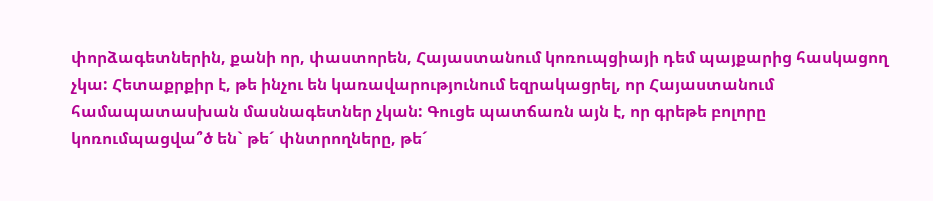փորձագետներին, քանի որ, փաստորեն, Հայաստանում կոռուպցիայի դեմ պայքարից հասկացող չկա: Հետաքրքիր է, թե ինչու են կառավարությունում եզրակացրել, որ Հայաստանում համապատասխան մասնագետներ չկան: Գուցե պատճառն այն է, որ գրեթե բոլորը կոռումպացվա՞ծ են` թե´ փնտրողները, թե´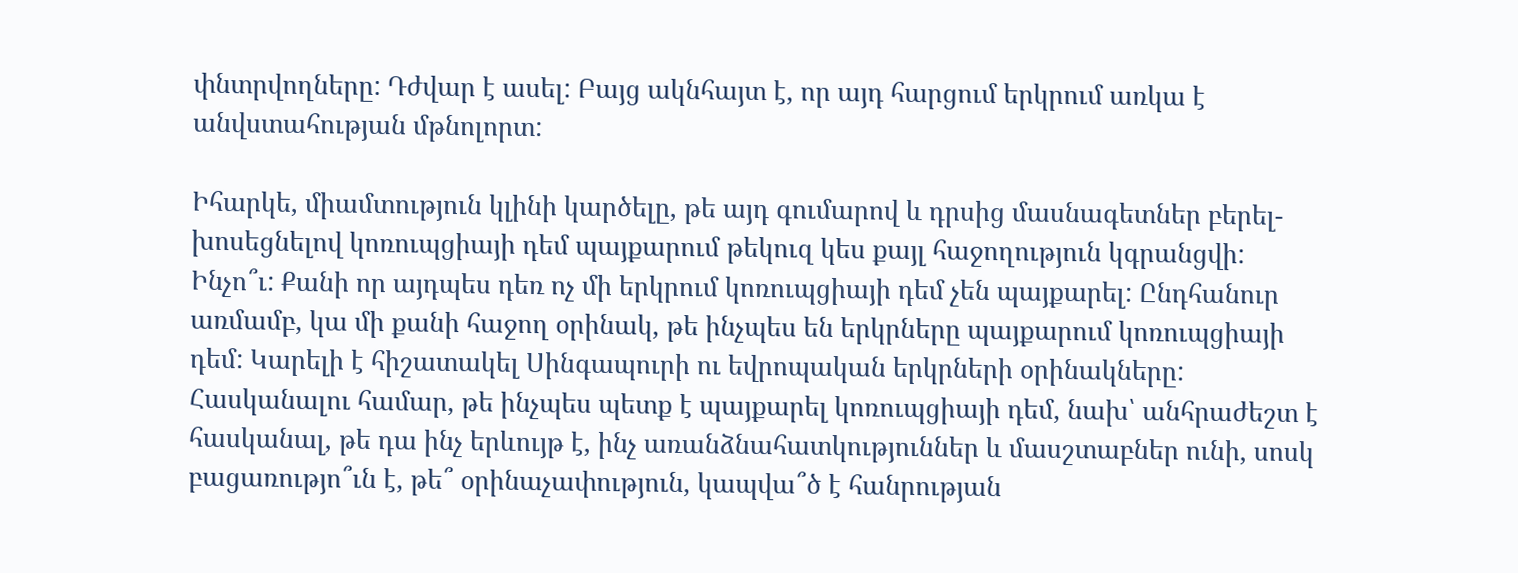փնտրվողները: Դժվար է ասել: Բայց ակնհայտ է, որ այդ հարցում երկրում առկա է անվստահության մթնոլորտ:

Իհարկե, միամտություն կլինի կարծելը, թե այդ գումարով և դրսից մասնագետներ բերել-խոսեցնելով կոռուպցիայի դեմ պայքարում թեկուզ կես քայլ հաջողություն կգրանցվի: Ինչո՞ւ: Քանի որ այդպես դեռ ոչ մի երկրում կոռուպցիայի դեմ չեն պայքարել: Ընդհանուր առմամբ, կա մի քանի հաջող օրինակ, թե ինչպես են երկրները պայքարում կոռուպցիայի դեմ: Կարելի է հիշատակել Սինգապուրի ու եվրոպական երկրների օրինակները: Հասկանալու համար, թե ինչպես պետք է պայքարել կոռուպցիայի դեմ, նախ՝ անհրաժեշտ է հասկանալ, թե դա ինչ երևույթ է, ինչ առանձնահատկություններ և մասշտաբներ ունի, սոսկ բացառությո՞ւն է, թե՞ օրինաչափություն, կապվա՞ծ է հանրության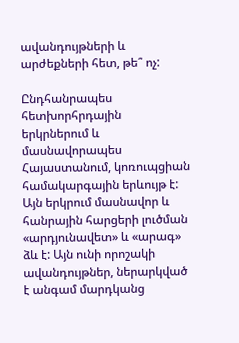ավանդույթների և արժեքների հետ, թե՞ ոչ:

Ընդհանրապես հետխորհրդային երկրներում և մասնավորապես Հայաստանում, կոռուպցիան համակարգային երևույթ է: Այն երկրում մասնավոր և հանրային հարցերի լուծման «արդյունավետ» և «արագ» ձև է: Այն ունի որոշակի ավանդույթներ, ներարկված է անգամ մարդկանց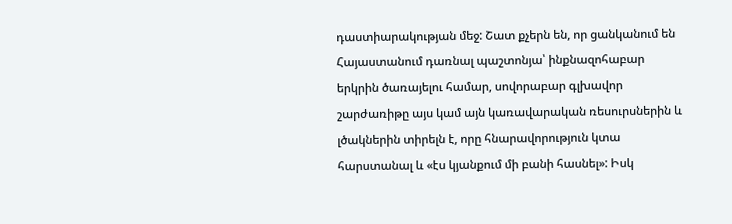դաստիարակության մեջ: Շատ քչերն են, որ ցանկանում են Հայաստանում դառնալ պաշտոնյա՝ ինքնազոհաբար երկրին ծառայելու համար, սովորաբար գլխավոր շարժառիթը այս կամ այն կառավարական ռեսուրսներին և լծակներին տիրելն է, որը հնարավորություն կտա հարստանալ և «էս կյանքում մի բանի հասնել»: Իսկ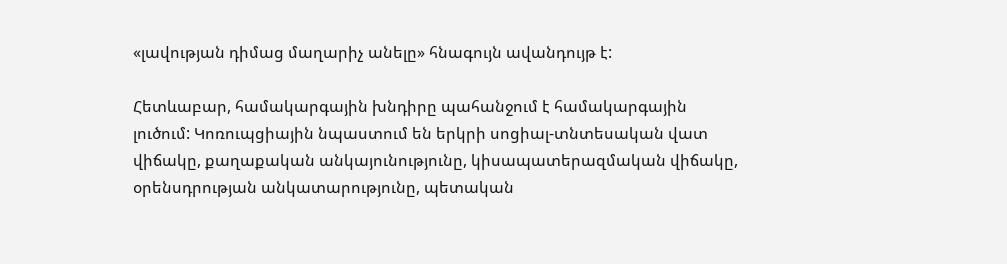«լավության դիմաց մաղարիչ անելը» հնագույն ավանդույթ է:

Հետևաբար, համակարգային խնդիրը պահանջում է համակարգային լուծում: Կոռուպցիային նպաստում են երկրի սոցիալ-տնտեսական վատ վիճակը, քաղաքական անկայունությունը, կիսապատերազմական վիճակը, օրենսդրության անկատարությունը, պետական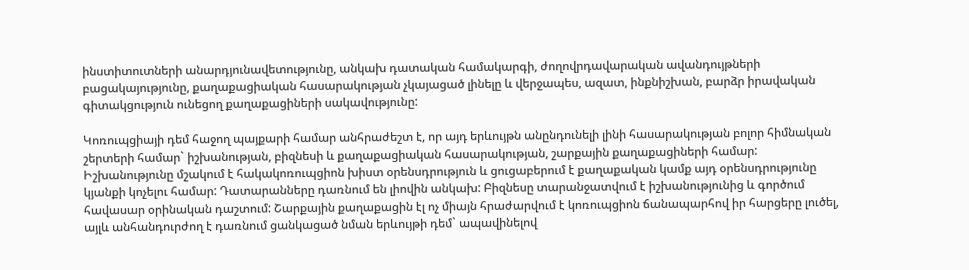ինստիտուտների անարդյունավետությունը, անկախ դատական համակարգի, ժողովրդավարական ավանդույթների բացակայությունը, քաղաքացիական հասարակության չկայացած լինելը և վերջապես, ազատ, ինքնիշխան, բարձր իրավական գիտակցություն ունեցող քաղաքացիների սակավությունը:

Կոռուպցիայի դեմ հաջող պայքարի համար անհրաժեշտ է, որ այդ երևույթն անընդունելի լինի հասարակության բոլոր հիմնական շերտերի համար` իշխանության, բիզնեսի և քաղաքացիական հասարակության, շարքային քաղաքացիների համար: Իշխանությունը մշակում է հակակոռուպցիոն խիստ օրենսդրություն և ցուցաբերում է քաղաքական կամք այդ օրենսդրությունը կյանքի կոչելու համար: Դատարանները դառնում են լիովին անկախ: Բիզնեսը տարանջատվում է իշխանությունից և գործում հավասար օրինական դաշտում: Շարքային քաղաքացին էլ ոչ միայն հրաժարվում է կոռուպցիոն ճանապարհով իր հարցերը լուծել, այլև անհանդուրժող է դառնում ցանկացած նման երևույթի դեմ` ապավինելով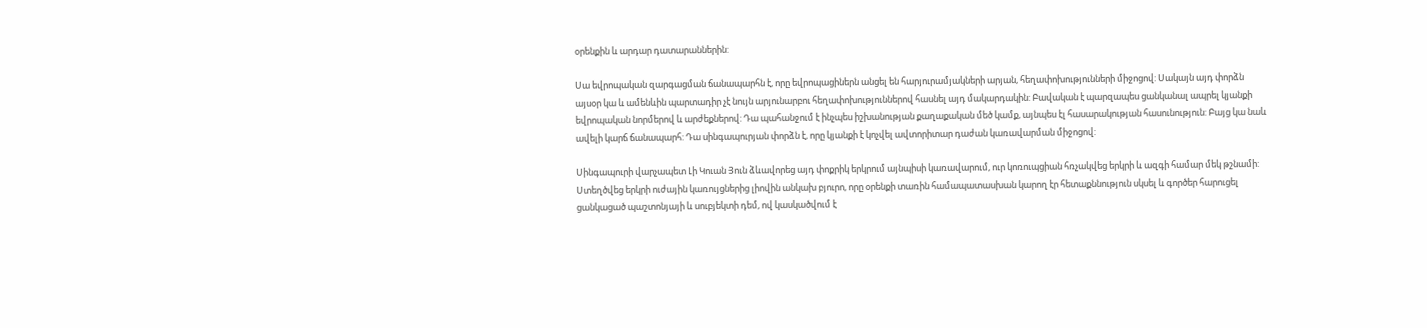օրենքին և արդար դատարաններին:

Սա եվրոպական զարգացման ճանապարհն է, որը եվրոպացիներն անցել են հարյուրամյակների արյան, հեղափոխությունների միջոցով: Սակայն այդ փորձն այսօր կա և ամենևին պարտադիր չէ նույն արյունարբու հեղափոխություններով հասնել այդ մակարդակին: Բավական է պարզապես ցանկանալ ապրել կյանքի եվրոպական նորմերով և արժեքներով: Դա պահանջում է ինչպես իշխանության քաղաքական մեծ կամք, այնպես էլ հասարակության հասունություն: Բայց կա նաև ավելի կարճ ճանապարհ: Դա սինգապուրյան փորձն է, որը կյանքի է կոչվել ավտորիտար դաժան կառավարման միջոցով:

Սինգապուրի վարչապետ Լի Կուան Յուն ձևավորեց այդ փոքրիկ երկրում այնպիսի կառավարում, ուր կոռուպցիան հռչակվեց երկրի և ազգի համար մեկ թշնամի: Ստեղծվեց երկրի ուժային կառույցներից լիովին անկախ բյուրո, որը օրենքի տառին համապատասխան կարող էր հետաքննություն սկսել և գործեր հարուցել ցանկացած պաշտոնյայի և սուբյեկտի դեմ, ով կասկածվում է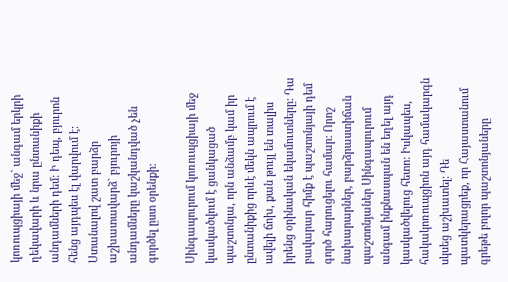կոռուպցիայի մեջ` անգամ երկրի ղեկավարի և նրա ընտանիքի անդամների դեմ: Ի դեպ, բյուրոն հենց այդպես էլ վարվում է: Ստանալով շատ բարձր աշխատավարձ` բյուրոյի անդամները կաշկանդված չեն գործել ըստ օրենքի:

Սինգապուրում կոռուպցիայի մեջ կասկածվում է ցանկացած պաշտոնյա, որն անձամբ կամ իր ընտանիքից որևէ մեկն ապրում է ավելի ճոխ, քան թույլ են տալիս իրենց օրինական եկամուտները: Դա բավարար հիմք է պաշտոնյայի դեմ գործ հարուցելու համար: Որոշ նախարարներ, բարձրաստիճան պաշտոնյաներ Սինգապուրում անգամ ինքնասպան են եղել այդ կասկածվելուց հետո: Իսկապես, հակակոռուպցիոն այդ համակարգն սկսեց աշխատել: Դե պատկերացրեք, որ Հայաստանում գրեթե բոլոր պաշտոնյաները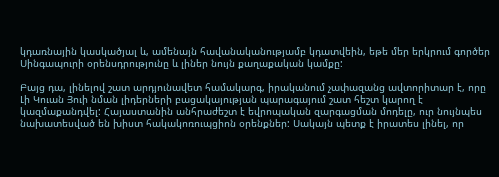կդառնային կասկածյալ և, ամենայն հավանականությամբ կդատվեին, եթե մեր երկրում գործեր Սինգապուրի օրենսդրությունը և լիներ նույն քաղաքական կամքը:

Բայց դա, լինելով շատ արդյունավետ համակարգ, իրականում չափազանց ավտորիտար է, որը Լի Կուան Յուի նման լիդերների բացակայության պարագայում շատ հեշտ կարող է կազմաքանդվել: Հայաստանին անհրաժեշտ է եվրոպական զարգացման մոդելը, ուր նույնպես նախատեսված են խիստ հակակոռուպցիոն օրենքներ: Սակայն պետք է իրատես լինել, որ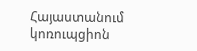Հայաստանում կոռուպցիոն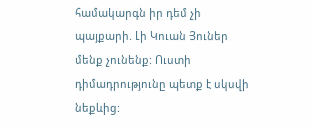համակարգն իր դեմ չի պայքարի. Լի Կուան Յուներ մենք չունենք: Ուստի դիմադրությունը պետք է սկսվի նեքևից: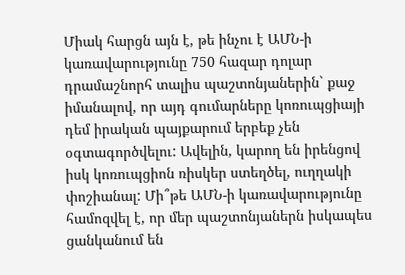Միակ հարցն այն է, թե ինչու է ԱՄՆ-ի կառավարությունը 750 հազար դոլար դրամաշնորհ տալիս պաշտոնյաներին` քաջ իմանալով, որ այդ գումարները կոռուպցիայի դեմ իրական պայքարում երբեք չեն օգտագործվելու: Ավելին, կարող են իրենցով իսկ կոռուպցիոն ռիսկեր ստեղծել, ուղղակի փոշիանալ: Մի՞թե ԱՄՆ-ի կառավարությունը համոզվել է, որ մեր պաշտոնյաներն իսկապես ցանկանում են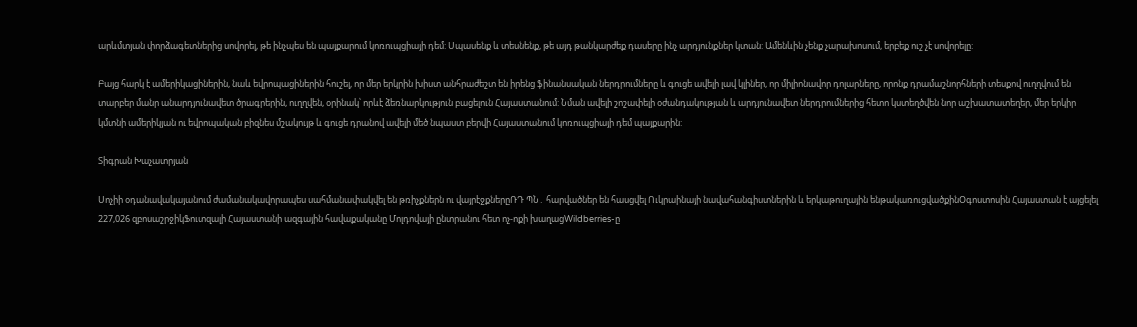արևմտյան փորձագետներից սովորել, թե ինչպես են պայքարում կոռուպցիայի դեմ: Սպասենք և տեսնենք, թե այդ թանկարժեք դասերը ինչ արդյունքներ կտան: Ամենևին չենք չարախոսում, երբեք ուշ չէ սովորելը:

Բայց հարկ է ամերիկացիներին, նաև եվրոպացիներին հուշել, որ մեր երկրին խիստ անհրաժեշտ են իրենց ֆինանսական ներդրումները և գուցե ավելի լավ կլիներ, որ միլիոնավոր դոլարները, որոնք դրամաշնորհների տեսքով ուղղվում են տարբեր մանր անարդյունավետ ծրագրերին, ուղղվեն, օրինակ՝ որևէ ձեռնարկություն բացելուն Հայաստանում: Նման ավելի շոշափելի օժանդակության և արդյունավետ ներդրումներից հետո կստեղծվեն նոր աշխատատեղեր, մեր երկիր կմտնի ամերիկյան ու եվրոպական բիզնես մշակույթ և գուցե դրանով ավելի մեծ նպաստ բերվի Հայաստանում կոռուպցիայի դեմ պայքարին:

Տիգրան Խաչատրյան

Սոչիի օդանավակայանում ժամանակավորապես սահմանափակվել են թռիչքներն ու վայրէջքներըՌԴ ՊՆ․ հարվածներ են հասցվել Ուկրաինայի նավահանգիստներին և երկաթուղային ենթակառուցվածքինՕգոստոսին Հայաստան է այցելել 227,026 զբոսաշրջիկՖուտզալի Հայաստանի ազգային հավաքականը Մոլդովայի ընտրանու հետ ոչ-ոքի խաղացWildberries-ը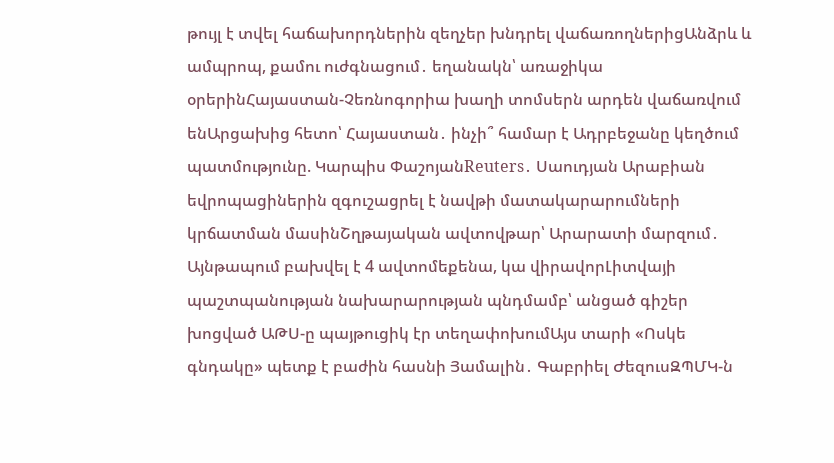թույլ է տվել հաճախորդներին զեղչեր խնդրել վաճառողներիցԱնձրև և ամպրոպ, քամու ուժգնացում․ եղանակն՝ առաջիկա օրերինՀայաստան-Չեռնոգորիա խաղի տոմսերն արդեն վաճառվում ենԱրցախից հետո՝ Հայաստան․ ինչի՞ համար է Ադրբեջանը կեղծում պատմությունը. Կարպիս ՓաշոյանReuters․ Սաուդյան Արաբիան եվրոպացիներին զգուշացրել է նավթի մատակարարումների կրճատման մասինՇղթայական ավտովթար՝ Արարատի մարզում․ Այնթապում բախվել է 4 ավտոմեքենա, կա վիրավորԼիտվայի պաշտպանության նախարարության պնդմամբ՝ անցած գիշեր խոցված ԱԹՍ-ը պայթուցիկ էր տեղափոխումԱյս տարի «Ոսկե գնդակը» պետք է բաժին հասնի Յամալին․ Գաբրիել ԺեզուսԶՊՄԿ-ն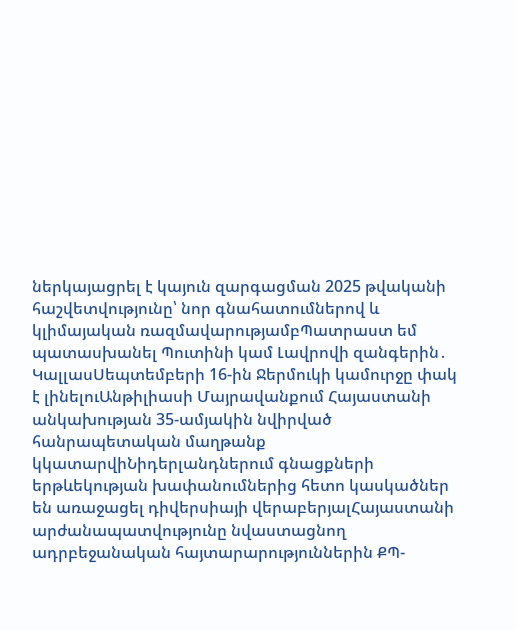ներկայացրել է կայուն զարգացման 2025 թվականի հաշվետվությունը՝ նոր գնահատումներով և կլիմայական ռազմավարությամբՊատրաստ եմ պատասխանել Պուտինի կամ Լավրովի զանգերին․ ԿալլասՍեպտեմբերի 16-ին Ջերմուկի կամուրջը փակ է լինելուԱնթիլիասի Մայրավանքում Հայաստանի անկախության 35-ամյակին նվիրված հանրապետական մաղթանք կկատարվիՆիդերլանդներում գնացքների երթևեկության խափանումներից հետո կասկածներ են առաջացել դիվերսիայի վերաբերյալՀայաստանի արժանապատվությունը նվաստացնող ադրբեջանական հայտարարություններին ՔՊ-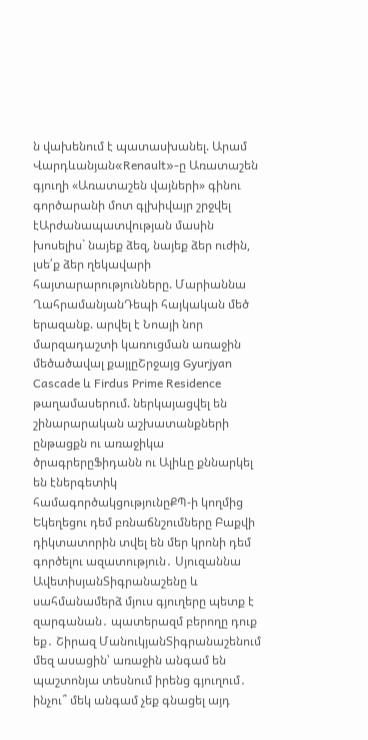ն վախենում է պատասխանել. Արամ Վարդևանյան«Renault»-ը Առատաշեն գյուղի «Առատաշեն վայների» գինու գործարանի մոտ գլխիվայր շրջվել էԱրժանապատվության մասին խոսելիս` նայեք ձեզ, նայեք ձեր ուժին, լսե՛ք ձեր ղեկավարի հայտարարությունները. Մարիաննա ՂահրամանյանԴեպի հայկական մեծ երազանք. արվել է Նոայի նոր մարզադաշտի կառուցման առաջին մեծածավալ քայլըՇրջայց Gyurjyan Cascade և Firdus Prime Residence թաղամասերում. ներկայացվել են շինարարական աշխատանքների ընթացքն ու առաջիկա ծրագրերըՖիդանն ու Ալիևը քննարկել են էներգետիկ համագործակցությունըՔՊ-ի կողմից Եկեղեցու դեմ բռնաճնշումները Բաքվի դիկտատորին տվել են մեր կրոնի դեմ գործելու ազատություն․ Սյուզաննա ԱվետիսյանՏիգրանաշենը և սահմանամերձ մյուս գյուղերը պետք է զարգանան․ պատերազմ բերողը դուք եք․ Շիրազ ՄանուկյանՏիգրանաշենում մեզ ասացին՝ առաջին անգամ են պաշտոնյա տեսնում իրենց գյուղում․ ինչու՞ մեկ անգամ չեք գնացել այդ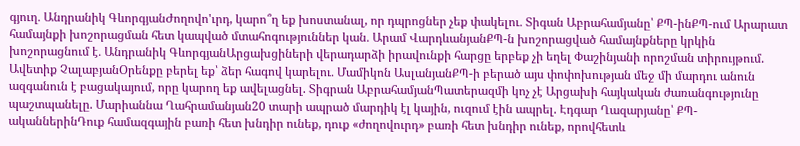գյուղ․ Անդրանիկ ԳևորգյանԺողովո'ւրդ, կարո՞ղ եք խոստանալ, որ դպրոցներ չեք փակելու․ Տիգան Աբրահամյանը՝ ՔՊ-ինՔՊ-ում Արարատ համայնքի խոշորացման հետ կապված մտահոգություններ կան․ Արամ ՎարդևանյանՔՊ-ն խոշորացված համայնքները կրկին խոշորացնում է․ Անդրանիկ ԳևորգյանԱրցախցիների վերադարձի իրավունքի հարցը երբեք չի եղել Փաշինյանի որոշման տիրույթում. Ավետիք ՉալաբյանՕրենքը բերել եք՝ ձեր հագով կարելու․ Մամիկոն ԱսլանյանՔՊ-ի բերած այս փոփոխության մեջ մի մարդու անուն ազգանուն է բացակայում, որը կարող եք ավելացնել. Տիգրան ԱբրահամյանՊատերազմի կոչ չէ Արցախի հայկական ժառանգությունը պաշտպանելը. Մարիաննա Ղահրամանյան20 տարի ապրած մարդիկ էլ կային, ուզում էին ապրել. Էդգար Ղազարյանը՝ ՔՊ-ականներինԴուք համազգային բառի հետ խնդիր ունեք, դուք «ժողովուրդ» բառի հետ խնդիր ունեք, որովհետև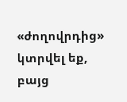«ժողովրդից» կտրվել եք, բայց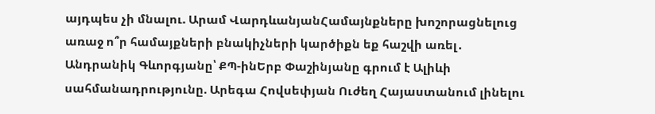այդպես չի մնալու. Արամ ՎարդևանյանՀամայնքները խոշորացնելուց առաջ ո՞ր համայքների բնակիչների կարծիքն եք հաշվի առել․ Անդրանիկ Գևորգյանը՝ ՔՊ-ինԵրբ Փաշինյանը գրում է Ալիևի սահմանադրությունը. Արեգա Հովսեփյան Ուժեղ Հայաստանում լինելու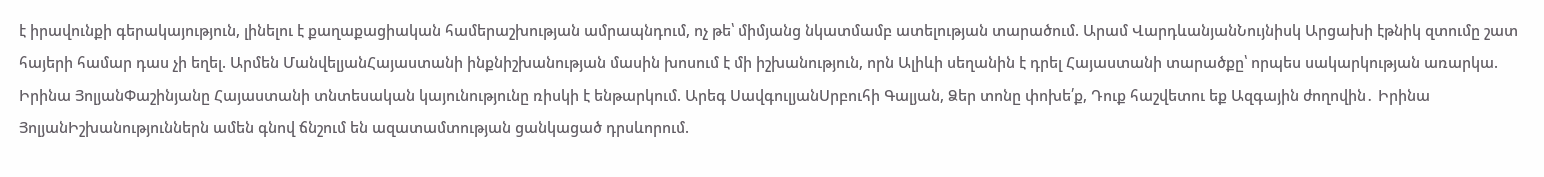է իրավունքի գերակայություն, լինելու է քաղաքացիական համերաշխության ամրապնդում, ոչ թե՝ միմյանց նկատմամբ ատելության տարածում. Արամ ՎարդևանյանՆույնիսկ Արցախի էթնիկ զտումը շատ հայերի համար դաս չի եղել. Արմեն ՄանվելյանՀայաստանի ինքնիշխանության մասին խոսում է մի իշխանություն, որն Ալիևի սեղանին է դրել Հայաստանի տարածքը՝ որպես սակարկության առարկա. Իրինա ՅոլյանՓաշինյանը Հայաստանի տնտեսական կայունությունը ռիսկի է ենթարկում. Արեգ ՍավգուլյանՍրբուհի Գալյան, Ձեր տոնը փոխե՛ք, Դուք հաշվետու եք Ազգային ժողովին․ Իրինա ՅոլյանԻշխանություններն ամեն գնով ճնշում են ազատամտության ցանկացած դրսևորում.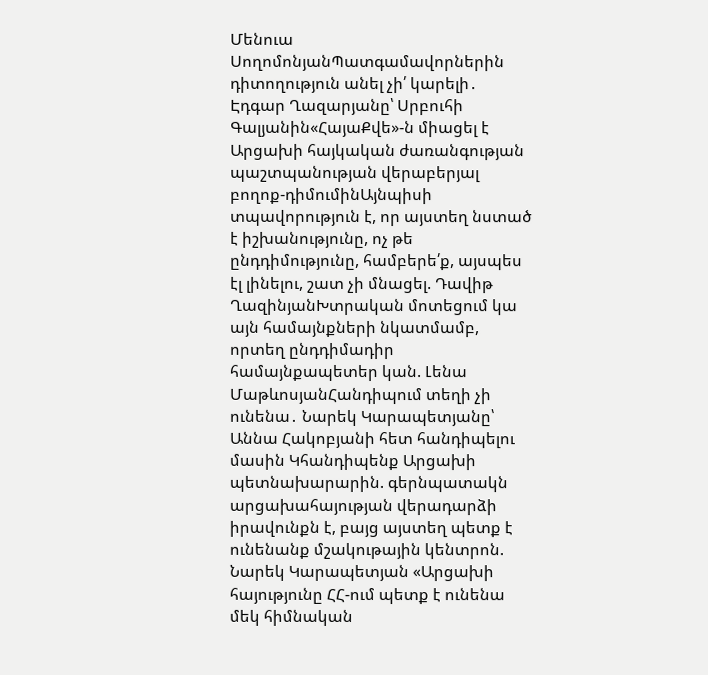Մենուա ՍողոմոնյանՊատգամավորներին դիտողություն անել չի՛ կարելի․ Էդգար Ղազարյանը՝ Սրբուհի Գալյանին«ՀայաՔվե»-ն միացել է Արցախի հայկական ժառանգության պաշտպանության վերաբերյալ բողոք-դիմումինԱյնպիսի տպավորություն է, որ այստեղ նստած է իշխանությունը, ոչ թե ընդդիմությունը, համբերե՛ք, այսպես էլ լինելու, շատ չի մնացել. Դավիթ ՂազինյանԽտրական մոտեցում կա այն համայնքների նկատմամբ, որտեղ ընդդիմադիր համայնքապետեր կան. Լենա ՄաթևոսյանՀանդիպում տեղի չի ունենա․ Նարեկ Կարապետյանը՝ Աննա Հակոբյանի հետ հանդիպելու մասին Կհանդիպենք Արցախի պետնախարարին. գերնպատակն արցախահայության վերադարձի իրավունքն է, բայց այստեղ պետք է ունենանք մշակութային կենտրոն. Նարեկ Կարապետյան «Արցախի հայությունը ՀՀ-ում պետք է ունենա մեկ հիմնական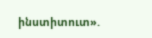ինստիտուտ».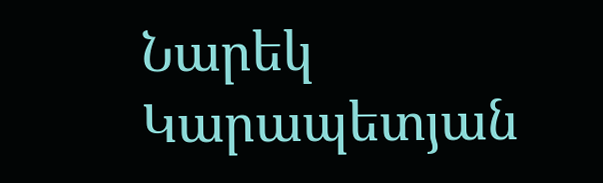Նարեկ Կարապետյան